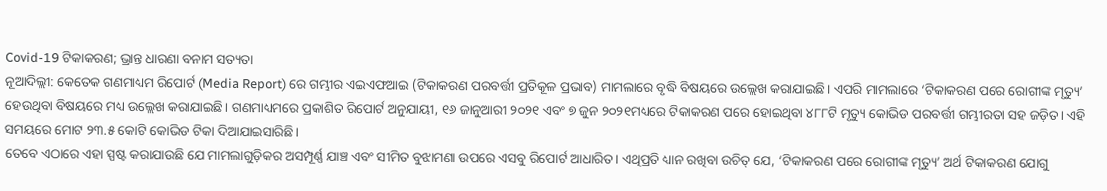Covid-19 ଟିକାକରଣ; ଭ୍ରାନ୍ତ ଧାରଣା ବନାମ ସତ୍ୟତା
ନୂଆଦିଲ୍ଲୀ: କେତେକ ଗଣମାଧ୍ୟମ ରିପୋର୍ଟ (Media Report) ରେ ଗମ୍ଭୀର ଏଇଏଫଆଇ (ଟିକାକରଣ ପରବର୍ତ୍ତୀ ପ୍ରତିକୂଳ ପ୍ରଭାବ) ମାମଲାରେ ବୃଦ୍ଧି ବିଷୟରେ ଉଲ୍ଲେଖ କରାଯାଇଛି। ଏପରି ମାମଲାରେ ‘ଟିକାକରଣ ପରେ ରୋଗୀଙ୍କ ମୃତ୍ୟୁ’ ହେଉଥିବା ବିଷୟରେ ମଧ୍ୟ ଉଲ୍ଲେଖ କରାଯାଇଛି। ଗଣମାଧ୍ୟମରେ ପ୍ରକାଶିତ ରିପୋର୍ଟ ଅନୁଯାୟୀ, ୧୬ ଜାନୁଆରୀ ୨୦୨୧ ଏବଂ ୭ ଜୁନ ୨୦୨୧ମଧ୍ୟରେ ଟିକାକରଣ ପରେ ହୋଇଥିବା ୪୮୮ଟି ମୃତ୍ୟୁ କୋଭିଡ ପରବର୍ତ୍ତୀ ଗମ୍ଭୀରତା ସହ ଜଡ଼ିତ। ଏହି ସମୟରେ ମୋଟ ୨୩.୫ କୋଟି କୋଭିଡ ଟିକା ଦିଆଯାଇସାରିଛି।
ତେବେ ଏଠାରେ ଏହା ସ୍ପଷ୍ଟ କରାଯାଉଛି ଯେ ମାମଲାଗୁଡ଼ିକର ଅସମ୍ପୂର୍ଣ୍ଣ ଯାଞ୍ଚ ଏବଂ ସୀମିତ ବୁଝାମଣା ଉପରେ ଏସବୁ ରିପୋର୍ଟ ଆଧାରିତ। ଏଥିପ୍ରତି ଧ୍ୟାନ ରଖିବା ଉଚିତ୍ ଯେ, ‘ଟିକାକରଣ ପରେ ରୋଗୀଙ୍କ ମୃତ୍ୟୁ’ ଅର୍ଥ ଟିକାକରଣ ଯୋଗୁ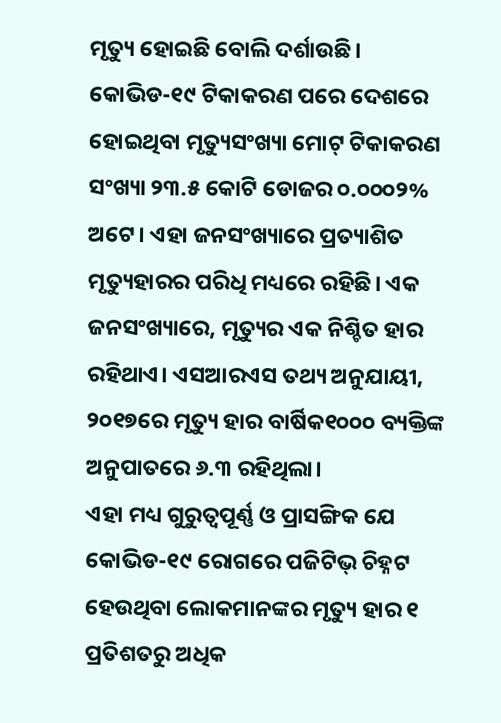ମୃତ୍ୟୁ ହୋଇଛି ବୋଲି ଦର୍ଶାଉଛି। କୋଭିଡ-୧୯ ଟିକାକରଣ ପରେ ଦେଶରେ ହୋଇଥିବା ମୃତ୍ୟୁସଂଖ୍ୟା ମୋଟ୍ ଟିକାକରଣ ସଂଖ୍ୟା ୨୩.୫ କୋଟି ଡୋଜର ୦.୦୦୦୨% ଅଟେ। ଏହା ଜନସଂଖ୍ୟାରେ ପ୍ରତ୍ୟାଶିତ ମୃତ୍ୟୁହାରର ପରିଧି ମଧ୍ୟରେ ରହିଛି। ଏକ ଜନସଂଖ୍ୟାରେ, ମୃତ୍ୟୁର ଏକ ନିଶ୍ଚିତ ହାର ରହିଥାଏ। ଏସଆରଏସ ତଥ୍ୟ ଅନୁଯାୟୀ, ୨୦୧୭ରେ ମୃତ୍ୟୁ ହାର ବାର୍ଷିକ୧୦୦୦ ବ୍ୟକ୍ତିଙ୍କ ଅନୁପାତରେ ୬.୩ ରହିଥିଲା।
ଏହା ମଧ୍ୟ ଗୁରୁତ୍ୱପୂର୍ଣ୍ଣ ଓ ପ୍ରାସଙ୍ଗିକ ଯେ କୋଭିଡ-୧୯ ରୋଗରେ ପଜିଟିଭ୍ ଚିହ୍ନଟ ହେଉଥିବା ଲୋକମାନଙ୍କର ମୃତ୍ୟୁ ହାର ୧ ପ୍ରତିଶତରୁ ଅଧିକ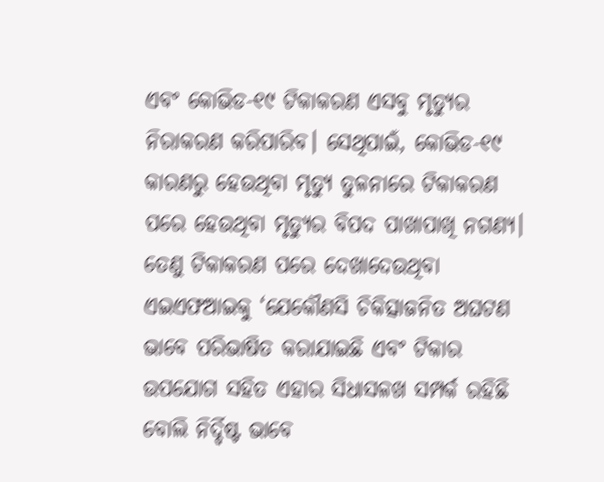ଏବଂ କୋଭିଡ-୧୯ ଟିକାକରଣ ଏସବୁ ମୃତ୍ୟୁର ନିରାକରଣ କରିପାରିବ। ସେଥିପାଇଁ, କୋଭିଡ-୧୯ କାରଣରୁ ହେଉଥିବା ମୃତ୍ୟୁ ତୁଳନାରେ ଟିକାକରଣ ପରେ ହେଉଥିବା ମୃତ୍ୟୁର ବିପଦ ପାଖାପାଖି ନଗଣ୍ୟ।
ତେଣୁ ଟିକାକରଣ ପରେ ଦେଖାଦେଉଥିବା ଏଇଏଫଆଇକୁ ‘ଯେକୌଣସି ଚିକିତ୍ସାଜନିତ ଅଘଟଣ ଭାବେ ପରିଭାଷିତ କରାଯାଇଛି ଏବଂ ଟିକାର ଉପଯୋଗ ସହିତ ଏହାର ସିଧାସଳଖ ସମ୍ପର୍କ ରହିଛି ବୋଲି ନିର୍ଦ୍ଦିଷ୍ଟ ଭାବେ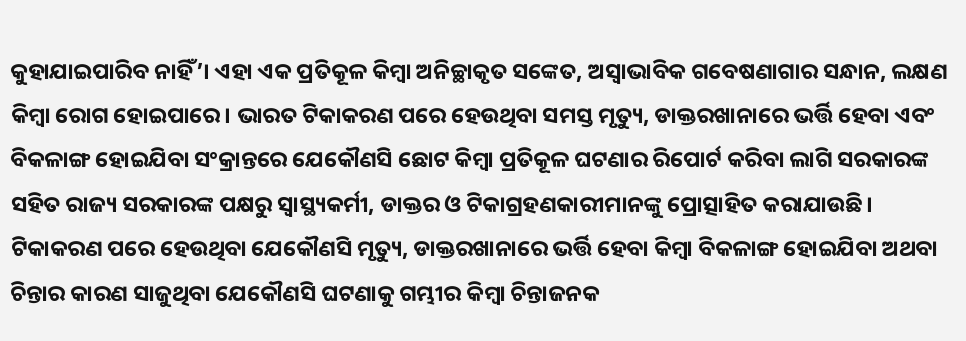କୁହାଯାଇପାରିବ ନାହିଁ’। ଏହା ଏକ ପ୍ରତିକୂଳ କିମ୍ବା ଅନିଚ୍ଛାକୃତ ସଙ୍କେତ, ଅସ୍ୱାଭାବିକ ଗବେଷଣାଗାର ସନ୍ଧାନ, ଲକ୍ଷଣ କିମ୍ବା ରୋଗ ହୋଇପାରେ। ଭାରତ ଟିକାକରଣ ପରେ ହେଉଥିବା ସମସ୍ତ ମୃତ୍ୟୁ, ଡାକ୍ତରଖାନାରେ ଭର୍ତ୍ତି ହେବା ଏବଂ ବିକଳାଙ୍ଗ ହୋଇଯିବା ସଂକ୍ରାନ୍ତରେ ଯେକୌଣସି ଛୋଟ କିମ୍ବା ପ୍ରତିକୂଳ ଘଟଣାର ରିପୋର୍ଟ କରିବା ଲାଗି ସରକାରଙ୍କ ସହିତ ରାଜ୍ୟ ସରକାରଙ୍କ ପକ୍ଷରୁ ସ୍ୱାସ୍ଥ୍ୟକର୍ମୀ, ଡାକ୍ତର ଓ ଟିକାଗ୍ରହଣକାରୀମାନଙ୍କୁ ପ୍ରୋତ୍ସାହିତ କରାଯାଉଛି।
ଟିକାକରଣ ପରେ ହେଉଥିବା ଯେକୌଣସି ମୃତ୍ୟୁ, ଡାକ୍ତରଖାନାରେ ଭର୍ତ୍ତି ହେବା କିମ୍ବା ବିକଳାଙ୍ଗ ହୋଇଯିବା ଅଥବା ଚିନ୍ତାର କାରଣ ସାଜୁଥିବା ଯେକୌଣସି ଘଟଣାକୁ ଗମ୍ଭୀର କିମ୍ବା ଚିନ୍ତାଜନକ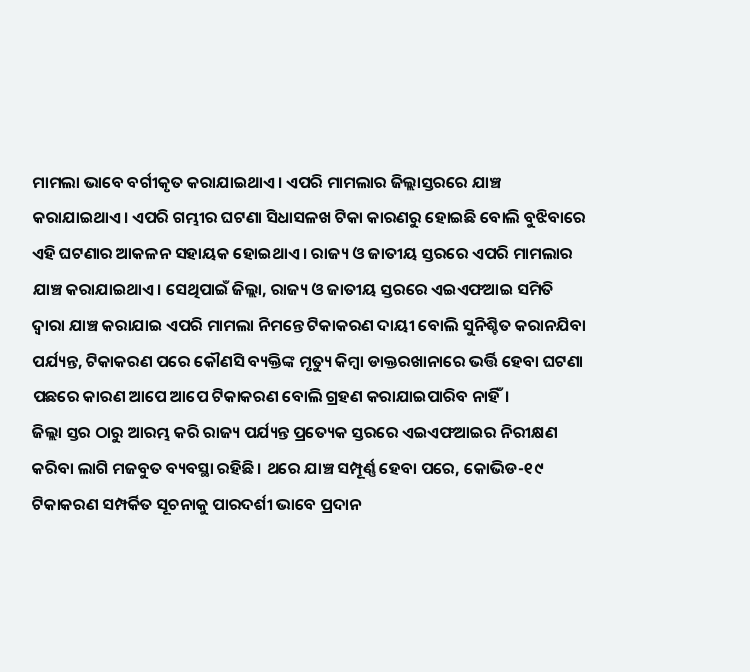ମାମଲା ଭାବେ ବର୍ଗୀକୃତ କରାଯାଇଥାଏ। ଏପରି ମାମଲାର ଜିଲ୍ଲାସ୍ତରରେ ଯାଞ୍ଚ କରାଯାଇଥାଏ। ଏପରି ଗମ୍ଭୀର ଘଟଣା ସିଧାସଳଖ ଟିକା କାରଣରୁ ହୋଇଛି ବୋଲି ବୁଝିବାରେ ଏହି ଘଟଣାର ଆକଳନ ସହାୟକ ହୋଇଥାଏ । ରାଜ୍ୟ ଓ ଜାତୀୟ ସ୍ତରରେ ଏପରି ମାମଲାର ଯାଞ୍ଚ କରାଯାଇଥାଏ। ସେଥିପାଇଁ ଜିଲ୍ଲା, ରାଜ୍ୟ ଓ ଜାତୀୟ ସ୍ତରରେ ଏଇଏଫଆଇ ସମିତି ଦ୍ୱାରା ଯାଞ୍ଚ କରାଯାଇ ଏପରି ମାମଲା ନିମନ୍ତେ ଟିକାକରଣ ଦାୟୀ ବୋଲି ସୁନିଶ୍ଚିତ କରାନଯିବା ପର୍ଯ୍ୟନ୍ତ, ଟିକାକରଣ ପରେ କୌଣସି ବ୍ୟକ୍ତିଙ୍କ ମୃତ୍ୟୁ କିମ୍ବା ଡାକ୍ତରଖାନାରେ ଭର୍ତ୍ତି ହେବା ଘଟଣା ପଛରେ କାରଣ ଆପେ ଆପେ ଟିକାକରଣ ବୋଲି ଗ୍ରହଣ କରାଯାଇପାରିବ ନାହିଁ।
ଜିଲ୍ଲା ସ୍ତର ଠାରୁ ଆରମ୍ଭ କରି ରାଜ୍ୟ ପର୍ଯ୍ୟନ୍ତ ପ୍ରତ୍ୟେକ ସ୍ତରରେ ଏଇଏଫଆଇର ନିରୀକ୍ଷଣ କରିବା ଲାଗି ମଜବୁତ ବ୍ୟବସ୍ଥା ରହିଛି। ଥରେ ଯାଞ୍ଚ ସମ୍ପୂର୍ଣ୍ଣ ହେବା ପରେ, କୋଭିଡ-୧୯ ଟିକାକରଣ ସମ୍ପର୍କିତ ସୂଚନାକୁ ପାରଦର୍ଶୀ ଭାବେ ପ୍ରଦାନ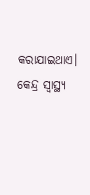କରାଯାଇଥାଏ। କେନ୍ଦ୍ର ସ୍ୱାସ୍ଥ୍ୟ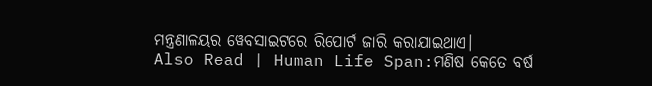ମନ୍ତ୍ରଣାଳୟର ୱେବସାଇଟରେ ରିପୋର୍ଟ ଜାରି କରାଯାଇଥାଏ।
Also Read | Human Life Span:ମଣିଷ କେତେ ବର୍ଷ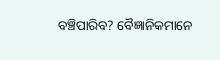ବଞ୍ଚିପାରିବ? ବୈଜ୍ଞାନିକମାନେ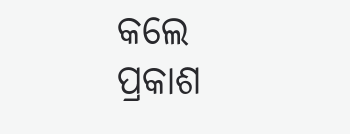କଲେ ପ୍ରକାଶ